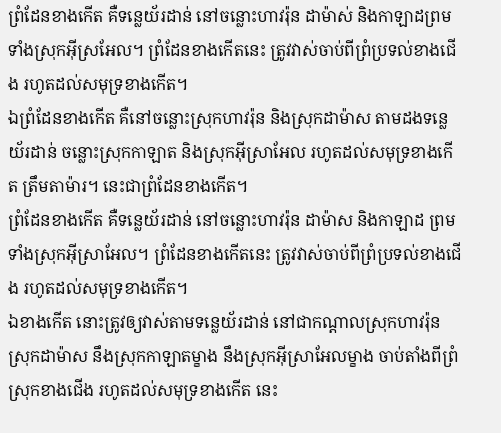ព្រំដែនខាងកើត គឺទន្លេយ័រដាន់ នៅចន្លោះហាវរ៉ុន ដាម៉ាស់ និងកាឡាដព្រមទាំងស្រុកអ៊ីស្រអែល។ ព្រំដែនខាងកើតនេះ ត្រូវវាស់ចាប់ពីព្រំប្រទល់ខាងជើង រហូតដល់សមុទ្រខាងកើត។
ឯព្រំដែនខាងកើត គឺនៅចន្លោះស្រុកហាវរ៉ុន និងស្រុកដាម៉ាស តាមដងទន្លេយ័រដាន់ ចន្លោះស្រុកកាឡាត និងស្រុកអ៊ីស្រាអែល រហូតដល់សមុទ្រខាងកើត ត្រឹមតាម៉ារ។ នេះជាព្រំដែនខាងកើត។
ព្រំដែនខាងកើត គឺទន្លេយ័រដាន់ នៅចន្លោះហាវរ៉ុន ដាម៉ាស និងកាឡាដ ព្រមទាំងស្រុកអ៊ីស្រាអែល។ ព្រំដែនខាងកើតនេះ ត្រូវវាស់ចាប់ពីព្រំប្រទល់ខាងជើង រហូតដល់សមុទ្រខាងកើត។
ឯខាងកើត នោះត្រូវឲ្យវាស់តាមទន្លេយ័រដាន់ នៅជាកណ្តាលស្រុកហាវរ៉ុន ស្រុកដាម៉ាស នឹងស្រុកកាឡាតម្ខាង នឹងស្រុកអ៊ីស្រាអែលម្ខាង ចាប់តាំងពីព្រំស្រុកខាងជើង រហូតដល់សមុទ្រខាងកើត នេះ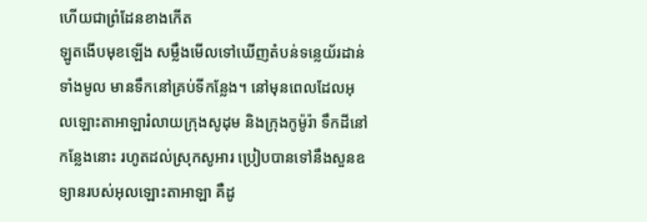ហើយជាព្រំដែនខាងកើត
ឡូតងើបមុខឡើង សម្លឹងមើលទៅឃើញតំបន់ទន្លេយ័រដាន់ទាំងមូល មានទឹកនៅគ្រប់ទីកន្លែង។ នៅមុនពេលដែលអុលឡោះតាអាឡារំលាយក្រុងសូដុម និងក្រុងកូម៉ូរ៉ា ទឹកដីនៅកន្លែងនោះ រហូតដល់ស្រុកសូអារ ប្រៀបបានទៅនឹងសួនឧទ្យានរបស់អុលឡោះតាអាឡា គឺដូ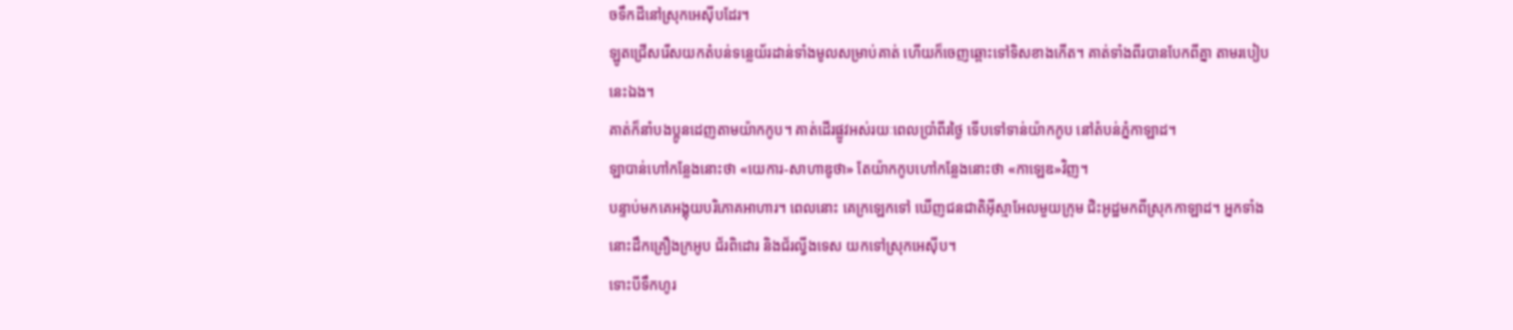ចទឹកដីនៅស្រុកអេស៊ីបដែរ។
ឡូតជ្រើសរើសយកតំបន់ទន្លេយ័រដាន់ទាំងមូលសម្រាប់គាត់ ហើយក៏ចេញឆ្ពោះទៅទិសខាងកើត។ គាត់ទាំងពីរបានបែកពីគ្នា តាមរបៀបនេះឯង។
គាត់ក៏នាំបងប្អូនដេញតាមយ៉ាកកូប។ គាត់ដើរផ្លូវអស់រយៈពេលប្រាំពីរថ្ងៃ ទើបទៅទាន់យ៉ាកកូប នៅតំបន់ភ្នំកាឡាដ។
ឡាបាន់ហៅកន្លែងនោះថា «យេការ-សាហាឌូថា» តែយ៉ាកកូបហៅកន្លែងនោះថា «កាឡេឌ»វិញ។
បន្ទាប់មកគេអង្គុយបរិភោគអាហារ។ ពេលនោះ គេក្រឡេកទៅ ឃើញជនជាតិអ៊ីស្មាអែលមួយក្រុម ជិះអូដ្ឋមកពីស្រុកកាឡាដ។ អ្នកទាំងនោះដឹកគ្រឿងក្រអូប ជ័រពិដោរ និងជ័រល្វីងទេស យកទៅស្រុកអេស៊ីប។
ទោះបីទឹកហូរ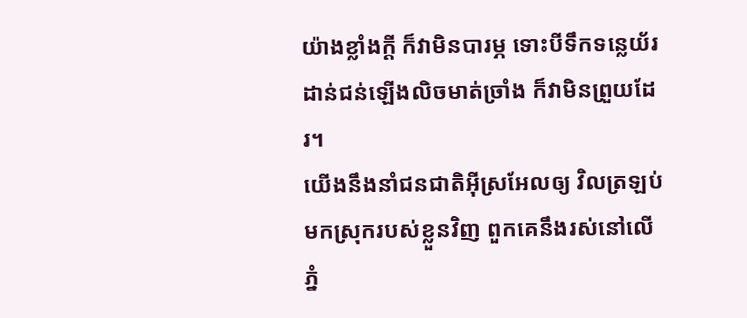យ៉ាងខ្លាំងក្ដី ក៏វាមិនបារម្ភ ទោះបីទឹកទន្លេយ័រដាន់ជន់ឡើងលិចមាត់ច្រាំង ក៏វាមិនព្រួយដែរ។
យើងនឹងនាំជនជាតិអ៊ីស្រអែលឲ្យ វិលត្រឡប់មកស្រុករបស់ខ្លួនវិញ ពួកគេនឹងរស់នៅលើភ្នំ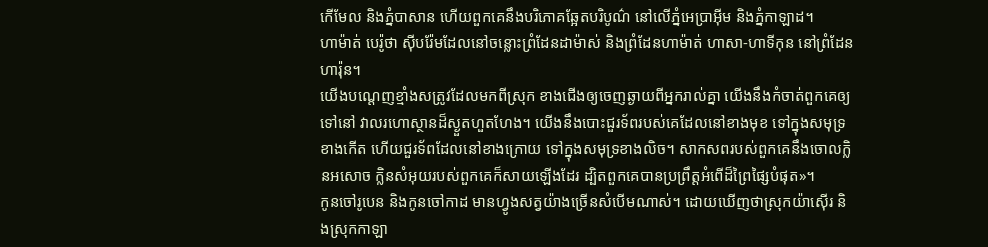កើមែល និងភ្នំបាសាន ហើយពួកគេនឹងបរិភោគឆ្អែតបរិបូណ៌ នៅលើភ្នំអេប្រាអ៊ីម និងភ្នំកាឡាដ។
ហាម៉ាត់ បេរ៉ូថា ស៊ីបរ៉ែមដែលនៅចន្លោះព្រំដែនដាម៉ាស់ និងព្រំដែនហាម៉ាត់ ហាសា-ហាទីកុន នៅព្រំដែនហារ៉ុន។
យើងបណ្ដេញខ្មាំងសត្រូវដែលមកពីស្រុក ខាងជើងឲ្យចេញឆ្ងាយពីអ្នករាល់គ្នា យើងនឹងកំចាត់ពួកគេឲ្យទៅនៅ វាលរហោស្ថានដ៏ស្ងួតហួតហែង។ យើងនឹងបោះជួរទ័ពរបស់គេដែលនៅខាងមុខ ទៅក្នុងសមុទ្រខាងកើត ហើយជួរទ័ពដែលនៅខាងក្រោយ ទៅក្នុងសមុទ្រខាងលិច។ សាកសពរបស់ពួកគេនឹងចោលក្លិនអសោច ក្លិនសំអុយរបស់ពួកគេក៏សាយឡើងដែរ ដ្បិតពួកគេបានប្រព្រឹត្តអំពើដ៏ព្រៃផ្សៃបំផុត»។
កូនចៅរូបេន និងកូនចៅកាដ មានហ្វូងសត្វយ៉ាងច្រើនសំបើមណាស់។ ដោយឃើញថាស្រុកយ៉ាស៊ើរ និងស្រុកកាឡា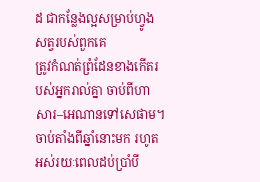ដ ជាកន្លែងល្អសម្រាប់ហ្វូងសត្វរបស់ពួកគេ
ត្រូវកំណត់ព្រំដែនខាងកើតរបស់អ្នករាល់គ្នា ចាប់ពីហាសារ–អេណានទៅសេផាម។
ចាប់តាំងពីឆ្នាំនោះមក រហូតអស់រយៈពេលដប់ប្រាំបី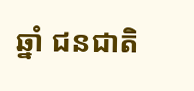ឆ្នាំ ជនជាតិ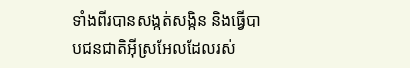ទាំងពីរបានសង្កត់សង្កិន និងធ្វើបាបជនជាតិអ៊ីស្រអែលដែលរស់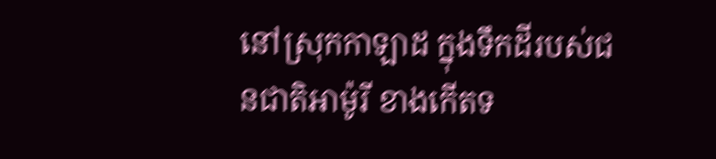នៅស្រុកកាឡាដ ក្នុងទឹកដីរបស់ជនជាតិអាម៉ូរី ខាងកើតទ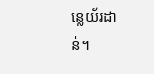ន្លេយ័រដាន់។